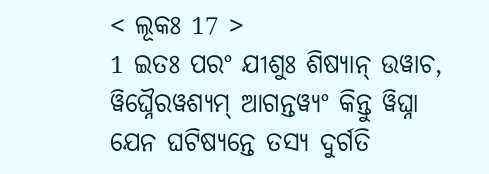< ଲୂକଃ 17 >
1 ଇତଃ ପରଂ ଯୀଶୁଃ ଶିଷ୍ୟାନ୍ ଉୱାଚ, ୱିଘ୍ନୈରୱଶ୍ୟମ୍ ଆଗନ୍ତୱ୍ୟଂ କିନ୍ତୁ ୱିଘ୍ନା ଯେନ ଘଟିଷ୍ୟନ୍ତେ ତସ୍ୟ ଦୁର୍ଗତି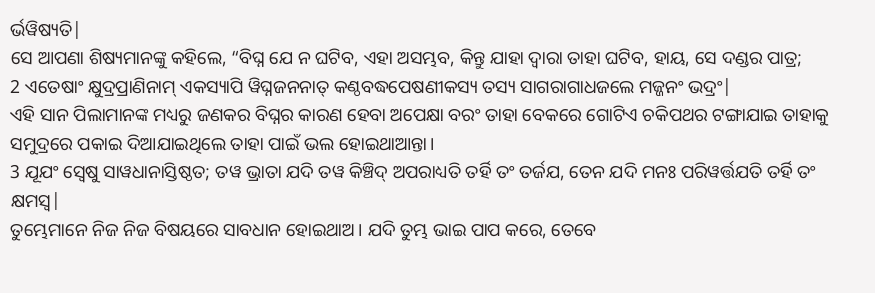ର୍ଭୱିଷ୍ୟତି|
ସେ ଆପଣା ଶିଷ୍ୟମାନଙ୍କୁ କହିଲେ, “ବିଘ୍ନ ଯେ ନ ଘଟିବ, ଏହା ଅସମ୍ଭବ, କିନ୍ତୁ ଯାହା ଦ୍ୱାରା ତାହା ଘଟିବ, ହାୟ, ସେ ଦଣ୍ଡର ପାତ୍ର;
2 ଏତେଷାଂ କ୍ଷୁଦ୍ରପ୍ରାଣିନାମ୍ ଏକସ୍ୟାପି ୱିଘ୍ନଜନନାତ୍ କଣ୍ଠବଦ୍ଧପେଷଣୀକସ୍ୟ ତସ୍ୟ ସାଗରାଗାଧଜଲେ ମଜ୍ଜନଂ ଭଦ୍ରଂ|
ଏହି ସାନ ପିଲାମାନଙ୍କ ମଧ୍ୟରୁ ଜଣକର ବିଘ୍ନର କାରଣ ହେବା ଅପେକ୍ଷା ବରଂ ତାହା ବେକରେ ଗୋଟିଏ ଚକିପଥର ଟଙ୍ଗାଯାଇ ତାହାକୁ ସମୁଦ୍ରରେ ପକାଇ ଦିଆଯାଇଥିଲେ ତାହା ପାଇଁ ଭଲ ହୋଇଥାଆନ୍ତା।
3 ଯୂଯଂ ସ୍ୱେଷୁ ସାୱଧାନାସ୍ତିଷ୍ଠତ; ତୱ ଭ୍ରାତା ଯଦି ତୱ କିଞ୍ଚିଦ୍ ଅପରାଧ୍ୟତି ତର୍ହି ତଂ ତର୍ଜଯ, ତେନ ଯଦି ମନଃ ପରିୱର୍ତ୍ତଯତି ତର୍ହି ତଂ କ୍ଷମସ୍ୱ|
ତୁମ୍ଭେମାନେ ନିଜ ନିଜ ବିଷୟରେ ସାବଧାନ ହୋଇଥାଅ। ଯଦି ତୁମ୍ଭ ଭାଇ ପାପ କରେ, ତେବେ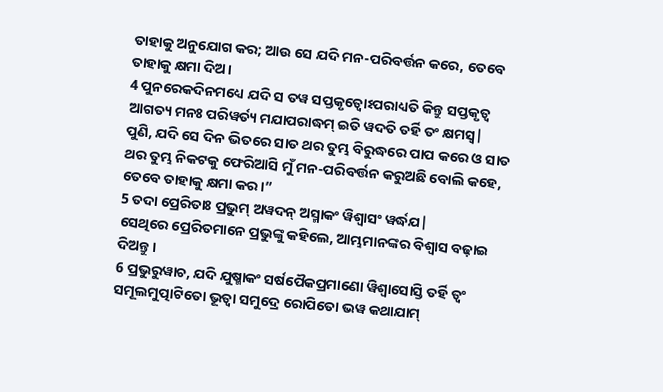ତାହାକୁ ଅନୁଯୋଗ କର; ଆଉ ସେ ଯଦି ମନ-ପରିବର୍ତ୍ତନ କରେ, ତେବେ ତାହାକୁ କ୍ଷମା ଦିଅ।
4 ପୁନରେକଦିନମଧ୍ୟେ ଯଦି ସ ତୱ ସପ୍ତକୃତ୍ୱୋଽପରାଧ୍ୟତି କିନ୍ତୁ ସପ୍ତକୃତ୍ୱ ଆଗତ୍ୟ ମନଃ ପରିୱର୍ତ୍ୟ ମଯାପରାଦ୍ଧମ୍ ଇତି ୱଦତି ତର୍ହି ତଂ କ୍ଷମସ୍ୱ|
ପୁଣି, ଯଦି ସେ ଦିନ ଭିତରେ ସାତ ଥର ତୁମ୍ଭ ବିରୁଦ୍ଧରେ ପାପ କରେ ଓ ସାତ ଥର ତୁମ୍ଭ ନିକଟକୁ ଫେରିଆସି ମୁଁ ମନ-ପରିବର୍ତ୍ତନ କରୁଅଛି ବୋଲି କହେ, ତେବେ ତାହାକୁ କ୍ଷମା କର।”
5 ତଦା ପ୍ରେରିତାଃ ପ୍ରଭୁମ୍ ଅୱଦନ୍ ଅସ୍ମାକଂ ୱିଶ୍ୱାସଂ ୱର୍ଦ୍ଧଯ|
ସେଥିରେ ପ୍ରେରିତମାନେ ପ୍ରଭୁଙ୍କୁ କହିଲେ, ଆମ୍ଭମାନଙ୍କର ବିଶ୍ୱାସ ବଢ଼ାଇ ଦିଅନ୍ତୁ।
6 ପ୍ରଭୁରୁୱାଚ, ଯଦି ଯୁଷ୍ମାକଂ ସର୍ଷପୈକପ୍ରମାଣୋ ୱିଶ୍ୱାସୋସ୍ତି ତର୍ହି ତ୍ୱଂ ସମୂଲମୁତ୍ପାଟିତୋ ଭୂତ୍ୱା ସମୁଦ୍ରେ ରୋପିତୋ ଭୱ କଥାଯାମ୍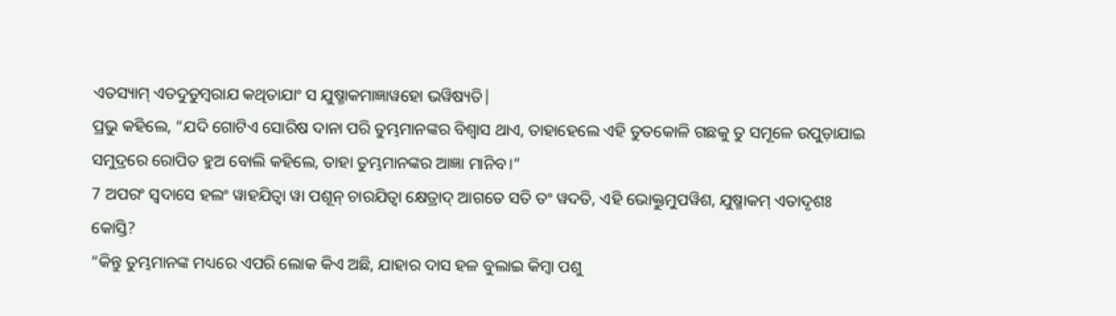ଏତସ୍ୟାମ୍ ଏତଦୁଡୁମ୍ବରାଯ କଥିତାଯାଂ ସ ଯୁଷ୍ମାକମାଜ୍ଞାୱହୋ ଭୱିଷ୍ୟତି|
ପ୍ରଭୁ କହିଲେ, “ଯଦି ଗୋଟିଏ ସୋରିଷ ଦାନା ପରି ତୁମ୍ଭମାନଙ୍କର ବିଶ୍ୱାସ ଥାଏ, ତାହାହେଲେ ଏହି ତୁତକୋଳି ଗଛକୁ ତୁ ସମୂଳେ ଉପୁଡ଼ାଯାଇ ସମୁଦ୍ରରେ ରୋପିତ ହୁଅ ବୋଲି କହିଲେ, ତାହା ତୁମ୍ଭମାନଙ୍କର ଆଜ୍ଞା ମାନିବ।”
7 ଅପରଂ ସ୍ୱଦାସେ ହଲଂ ୱାହଯିତ୍ୱା ୱା ପଶୂନ୍ ଚାରଯିତ୍ୱା କ୍ଷେତ୍ରାଦ୍ ଆଗତେ ସତି ତଂ ୱଦତି, ଏହି ଭୋକ୍ତୁମୁପୱିଶ, ଯୁଷ୍ମାକମ୍ ଏତାଦୃଶଃ କୋସ୍ତି?
“କିନ୍ତୁ ତୁମ୍ଭମାନଙ୍କ ମଧ୍ୟରେ ଏପରି ଲୋକ କିଏ ଅଛି, ଯାହାର ଦାସ ହଳ ବୁଲାଇ କିମ୍ବା ପଶୁ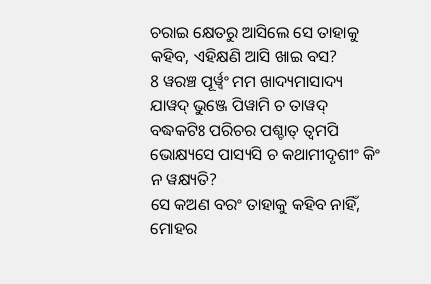ଚରାଇ କ୍ଷେତରୁ ଆସିଲେ ସେ ତାହାକୁ କହିବ, ଏହିକ୍ଷଣି ଆସି ଖାଇ ବସ?
8 ୱରଞ୍ଚ ପୂର୍ୱ୍ୱଂ ମମ ଖାଦ୍ୟମାସାଦ୍ୟ ଯାୱଦ୍ ଭୁଞ୍ଜେ ପିୱାମି ଚ ତାୱଦ୍ ବଦ୍ଧକଟିଃ ପରିଚର ପଶ୍ଚାତ୍ ତ୍ୱମପି ଭୋକ୍ଷ୍ୟସେ ପାସ୍ୟସି ଚ କଥାମୀଦୃଶୀଂ କିଂ ନ ୱକ୍ଷ୍ୟତି?
ସେ କଅଣ ବରଂ ତାହାକୁ କହିବ ନାହିଁ, ମୋହର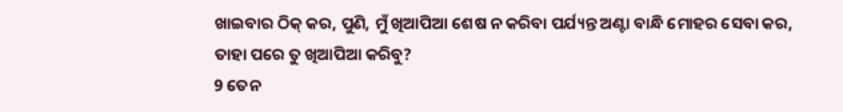ଖାଇବାର ଠିକ୍ କର, ପୁଣି, ମୁଁ ଖିଆପିଆ ଶେଷ ନ କରିବା ପର୍ଯ୍ୟନ୍ତ ଅଣ୍ଟା ବାନ୍ଧି ମୋହର ସେବା କର, ତାହା ପରେ ତୁ ଖିଆପିଆ କରିବୁ?
9 ତେନ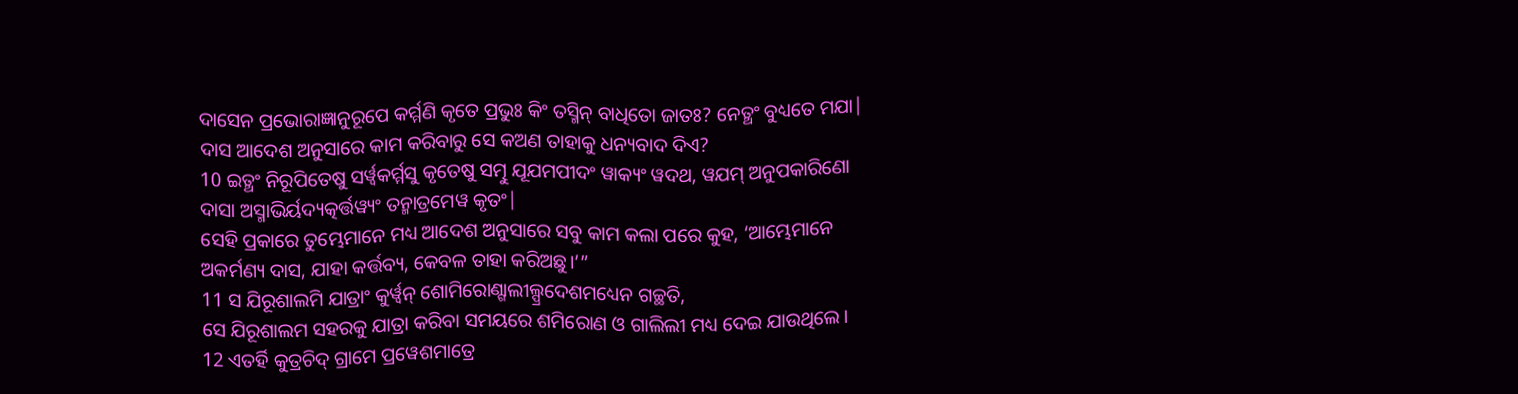ଦାସେନ ପ୍ରଭୋରାଜ୍ଞାନୁରୂପେ କର୍ମ୍ମଣି କୃତେ ପ୍ରଭୁଃ କିଂ ତସ୍ମିନ୍ ବାଧିତୋ ଜାତଃ? ନେତ୍ଥଂ ବୁଧ୍ୟତେ ମଯା|
ଦାସ ଆଦେଶ ଅନୁସାରେ କାମ କରିବାରୁ ସେ କଅଣ ତାହାକୁ ଧନ୍ୟବାଦ ଦିଏ?
10 ଇତ୍ଥଂ ନିରୂପିତେଷୁ ସର୍ୱ୍ୱକର୍ମ୍ମସୁ କୃତେଷୁ ସତ୍ମୁ ଯୂଯମପୀଦଂ ୱାକ୍ୟଂ ୱଦଥ, ୱଯମ୍ ଅନୁପକାରିଣୋ ଦାସା ଅସ୍ମାଭିର୍ୟଦ୍ୟତ୍କର୍ତ୍ତୱ୍ୟଂ ତନ୍ମାତ୍ରମେୱ କୃତଂ|
ସେହି ପ୍ରକାରେ ତୁମ୍ଭେମାନେ ମଧ୍ୟ ଆଦେଶ ଅନୁସାରେ ସବୁ କାମ କଲା ପରେ କୁହ, ‘ଆମ୍ଭେମାନେ ଅକର୍ମଣ୍ୟ ଦାସ, ଯାହା କର୍ତ୍ତବ୍ୟ, କେବଳ ତାହା କରିଅଛୁ।’”
11 ସ ଯିରୂଶାଲମି ଯାତ୍ରାଂ କୁର୍ୱ୍ୱନ୍ ଶୋମିରୋଣ୍ଗାଲୀଲ୍ପ୍ରଦେଶମଧ୍ୟେନ ଗଚ୍ଛତି,
ସେ ଯିରୂଶାଲମ ସହରକୁ ଯାତ୍ରା କରିବା ସମୟରେ ଶମିରୋଣ ଓ ଗାଲିଲୀ ମଧ୍ୟ ଦେଇ ଯାଉଥିଲେ।
12 ଏତର୍ହି କୁତ୍ରଚିଦ୍ ଗ୍ରାମେ ପ୍ରୱେଶମାତ୍ରେ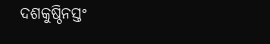ଦଶକୁଷ୍ଠିନସ୍ତଂ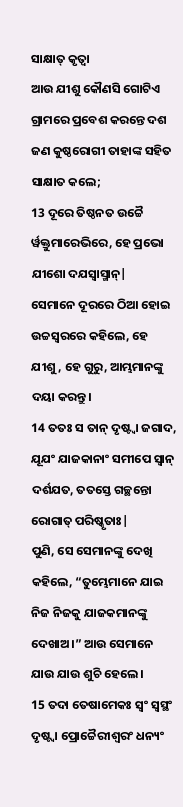ସାକ୍ଷାତ୍ କୃତ୍ୱା
ଆଉ ଯୀଶୁ କୌଣସି ଗୋଟିଏ ଗ୍ରାମରେ ପ୍ରବେଶ କରନ୍ତେ ଦଶ ଜଣ କୁଷ୍ଠରୋଗୀ ତାହାଙ୍କ ସହିତ ସାକ୍ଷାତ କଲେ;
13 ଦୂରେ ତିଷ୍ଠନତ ଉଚ୍ଚୈ ର୍ୱକ୍ତୁମାରେଭିରେ, ହେ ପ୍ରଭୋ ଯୀଶୋ ଦଯସ୍ୱାସ୍ମାନ୍|
ସେମାନେ ଦୂରରେ ଠିଆ ହୋଇ ଉଚ୍ଚସ୍ୱରରେ କହିଲେ, ହେ ଯୀଶୁ, ହେ ଗୁରୁ, ଆମ୍ଭମାନଙ୍କୁ ଦୟା କରନ୍ତୁ।
14 ତତଃ ସ ତାନ୍ ଦୃଷ୍ଟ୍ୱା ଜଗାଦ, ଯୂଯଂ ଯାଜକାନାଂ ସମୀପେ ସ୍ୱାନ୍ ଦର୍ଶଯତ, ତତସ୍ତେ ଗଚ୍ଛନ୍ତୋ ରୋଗାତ୍ ପରିଷ୍କୃତାଃ|
ପୁଣି, ସେ ସେମାନଙ୍କୁ ଦେଖି କହିଲେ, “ତୁମ୍ଭେମାନେ ଯାଇ ନିଜ ନିଜକୁ ଯାଜକମାନଙ୍କୁ ଦେଖାଅ।” ଆଉ ସେମାନେ ଯାଉ ଯାଉ ଶୁଚି ହେଲେ।
15 ତଦା ତେଷାମେକଃ ସ୍ୱଂ ସ୍ୱସ୍ଥଂ ଦୃଷ୍ଟ୍ୱା ପ୍ରୋଚ୍ଚୈରୀଶ୍ୱରଂ ଧନ୍ୟଂ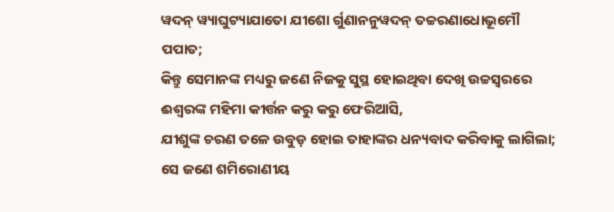ୱଦନ୍ ୱ୍ୟାଘୁଟ୍ୟାଯାତୋ ଯୀଶୋ ର୍ଗୁଣାନନୁୱଦନ୍ ତଚ୍ଚରଣାଧୋଭୂମୌ ପପାତ;
କିନ୍ତୁ ସେମାନଙ୍କ ମଧ୍ୟରୁ ଜଣେ ନିଜକୁ ସୁସ୍ଥ ହୋଇଥିବା ଦେଖି ଉଚ୍ଚସ୍ୱରରେ ଈଶ୍ବରଙ୍କ ମହିମା କୀର୍ତ୍ତନ କରୁ କରୁ ଫେରିଆସି,
ଯୀଶୁଙ୍କ ଚରଣ ତଳେ ଉବୁଡ଼ ହୋଇ ତାହାଙ୍କର ଧନ୍ୟବାଦ କରିବାକୁ ଲାଗିଲା; ସେ ଜଣେ ଶମିରୋଣୀୟ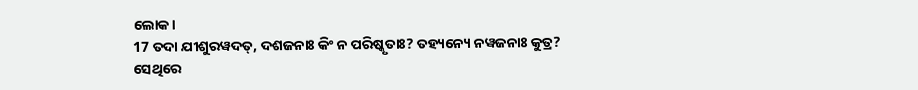ଲୋକ।
17 ତଦା ଯୀଶୁରୱଦତ୍, ଦଶଜନାଃ କିଂ ନ ପରିଷ୍କୃତାଃ? ତହ୍ୟନ୍ୟେ ନୱଜନାଃ କୁତ୍ର?
ସେଥିରେ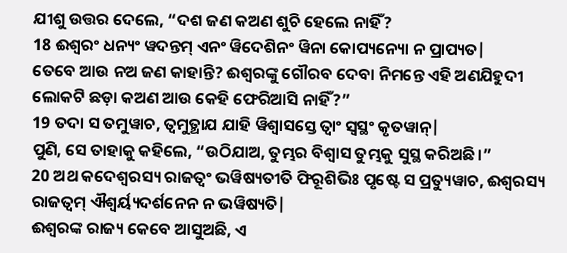ଯୀଶୁ ଉତ୍ତର ଦେଲେ, “ଦଶ ଜଣ କଅଣ ଶୁଚି ହେଲେ ନାହିଁ?
18 ଈଶ୍ୱରଂ ଧନ୍ୟଂ ୱଦନ୍ତମ୍ ଏନଂ ୱିଦେଶିନଂ ୱିନା କୋପ୍ୟନ୍ୟୋ ନ ପ୍ରାପ୍ୟତ|
ତେବେ ଆଉ ନଅ ଜଣ କାହାନ୍ତି? ଈଶ୍ବରଙ୍କୁ ଗୌରବ ଦେବା ନିମନ୍ତେ ଏହି ଅଣଯିହୁଦୀ ଲୋକଟି ଛଡ଼ା କଅଣ ଆଉ କେହି ଫେରିଆସି ନାହିଁ?”
19 ତଦା ସ ତମୁୱାଚ, ତ୍ୱମୁତ୍ଥାଯ ଯାହି ୱିଶ୍ୱାସସ୍ତେ ତ୍ୱାଂ ସ୍ୱସ୍ଥଂ କୃତୱାନ୍|
ପୁଣି, ସେ ତାହାକୁ କହିଲେ, “ଉଠିଯାଅ, ତୁମ୍ଭର ବିଶ୍ୱାସ ତୁମ୍ଭକୁ ସୁସ୍ଥ କରିଅଛି।”
20 ଅଥ କଦେଶ୍ୱରସ୍ୟ ରାଜତ୍ୱଂ ଭୱିଷ୍ୟତୀତି ଫିରୂଶିଭିଃ ପୃଷ୍ଟେ ସ ପ୍ରତ୍ୟୁୱାଚ, ଈଶ୍ୱରସ୍ୟ ରାଜତ୍ୱମ୍ ଐଶ୍ୱର୍ୟ୍ୟଦର୍ଶନେନ ନ ଭୱିଷ୍ୟତି|
ଈଶ୍ବରଙ୍କ ରାଜ୍ୟ କେବେ ଆସୁଅଛି, ଏ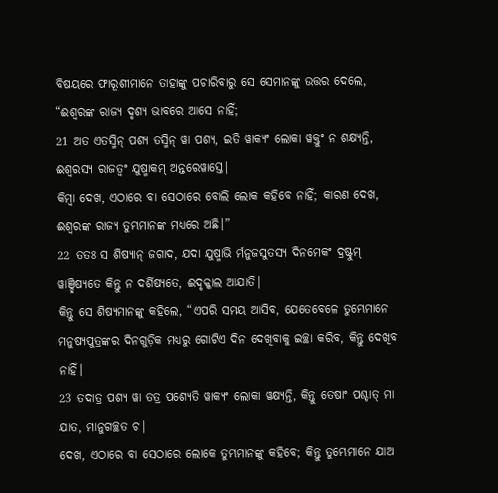ବିଷୟରେ ଫାରୂଶୀମାନେ ତାହାଙ୍କୁ ପଚାରିବାରୁ ସେ ସେମାନଙ୍କୁ ଉତ୍ତର ଦେଲେ, “ଈଶ୍ବରଙ୍କ ରାଜ୍ୟ ଦୃଶ୍ୟ ଭାବରେ ଆସେ ନାହିଁ;
21 ଅତ ଏତସ୍ମିନ୍ ପଶ୍ୟ ତସ୍ମିନ୍ ୱା ପଶ୍ୟ, ଇତି ୱାକ୍ୟଂ ଲୋକା ୱକ୍ତୁଂ ନ ଶକ୍ଷ୍ୟନ୍ତି, ଈଶ୍ୱରସ୍ୟ ରାଜତ୍ୱଂ ଯୁଷ୍ମାକମ୍ ଅନ୍ତରେୱାସ୍ତେ|
କିମ୍ବା ଦେଖ, ଏଠାରେ ବା ସେଠାରେ ବୋଲି ଲୋକ କହିବେ ନାହିଁ; କାରଣ ଦେଖ, ଈଶ୍ବରଙ୍କ ରାଜ୍ୟ ତୁମ୍ଭମାନଙ୍କ ମଧ୍ୟରେ ଅଛି।”
22 ତତଃ ସ ଶିଷ୍ୟାନ୍ ଜଗାଦ, ଯଦା ଯୁଷ୍ମାଭି ର୍ମନୁଜସୁତସ୍ୟ ଦିନମେକଂ ଦ୍ରଷ୍ଟୁମ୍ ୱାଞ୍ଛିଷ୍ୟତେ କିନ୍ତୁ ନ ଦର୍ଶିଷ୍ୟତେ, ଈଦୃକ୍କାଲ ଆଯାତି|
କିନ୍ତୁ ସେ ଶିଷ୍ୟମାନଙ୍କୁ କହିଲେ, “ଏପରି ସମୟ ଆସିବ, ଯେତେବେଳେ ତୁମ୍ଭେମାନେ ମନୁଷ୍ୟପୁତ୍ରଙ୍କର ଦିନଗୁଡ଼ିକ ମଧ୍ୟରୁ ଗୋଟିଏ ଦିନ ଦେଖିବାକୁ ଇଚ୍ଛା କରିବ, କିନ୍ତୁ ଦେଖିବ ନାହିଁ।
23 ତଦାତ୍ର ପଶ୍ୟ ୱା ତତ୍ର ପଶ୍ୟେତି ୱାକ୍ୟଂ ଲୋକା ୱକ୍ଷ୍ୟନ୍ତି, କିନ୍ତୁ ତେଷାଂ ପଶ୍ଚାତ୍ ମା ଯାତ, ମାନୁଗଚ୍ଛତ ଚ|
ଦେଖ, ଏଠାରେ ବା ସେଠାରେ ଲୋକେ ତୁମ୍ଭମାନଙ୍କୁ କହିବେ; କିନ୍ତୁ ତୁମ୍ଭେମାନେ ଯାଅ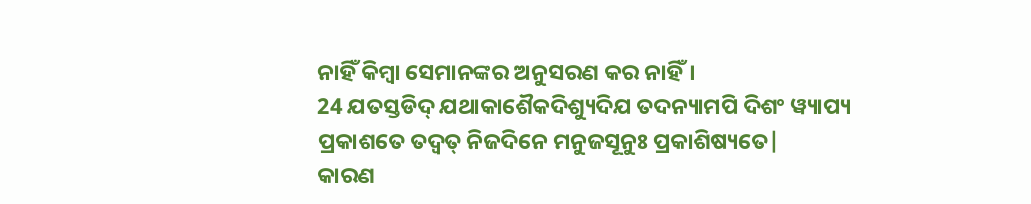ନାହିଁ କିମ୍ବା ସେମାନଙ୍କର ଅନୁସରଣ କର ନାହିଁ।
24 ଯତସ୍ତଡିଦ୍ ଯଥାକାଶୈକଦିଶ୍ୟୁଦିଯ ତଦନ୍ୟାମପି ଦିଶଂ ୱ୍ୟାପ୍ୟ ପ୍ରକାଶତେ ତଦ୍ୱତ୍ ନିଜଦିନେ ମନୁଜସୂନୁଃ ପ୍ରକାଶିଷ୍ୟତେ|
କାରଣ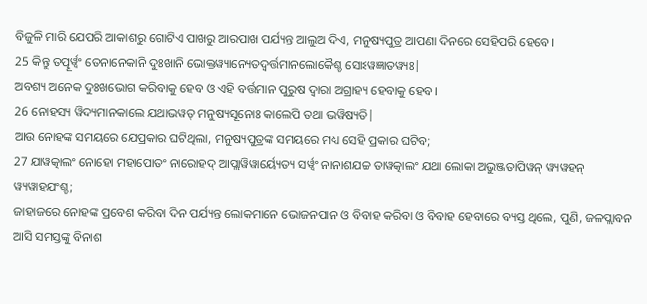ବିଜୁଳି ମାରି ଯେପରି ଆକାଶରୁ ଗୋଟିଏ ପାଖରୁ ଆରପାଖ ପର୍ଯ୍ୟନ୍ତ ଆଲୁଅ ଦିଏ, ମନୁଷ୍ୟପୁତ୍ର ଆପଣା ଦିନରେ ସେହିପରି ହେବେ।
25 କିନ୍ତୁ ତତ୍ପୂର୍ୱ୍ୱଂ ତେନାନେକାନି ଦୁଃଖାନି ଭୋକ୍ତୱ୍ୟାନ୍ୟେତଦ୍ୱର୍ତ୍ତମାନଲୋକୈଶ୍ଚ ସୋଽୱଜ୍ଞାତୱ୍ୟଃ|
ଅବଶ୍ୟ ଅନେକ ଦୁଃଖଭୋଗ କରିବାକୁ ହେବ ଓ ଏହି ବର୍ତ୍ତମାନ ପୁରୁଷ ଦ୍ୱାରା ଅଗ୍ରାହ୍ୟ ହେବାକୁ ହେବ।
26 ନୋହସ୍ୟ ୱିଦ୍ୟମାନକାଲେ ଯଥାଭୱତ୍ ମନୁଷ୍ୟସୂନୋଃ କାଲେପି ତଥା ଭୱିଷ୍ୟତି|
ଆଉ ନୋହଙ୍କ ସମୟରେ ଯେପ୍ରକାର ଘଟିଥିଲା, ମନୁଷ୍ୟପୁତ୍ରଙ୍କ ସମୟରେ ମଧ୍ୟ ସେହି ପ୍ରକାର ଘଟିବ;
27 ଯାୱତ୍କାଲଂ ନୋହୋ ମହାପୋତଂ ନାରୋହଦ୍ ଆପ୍ଲାୱିୱାର୍ୟ୍ୟେତ୍ୟ ସର୍ୱ୍ୱଂ ନାନାଶଯଚ୍ଚ ତାୱତ୍କାଲଂ ଯଥା ଲୋକା ଅଭୁଞ୍ଜତାପିୱନ୍ ୱ୍ୟୱହନ୍ ୱ୍ୟୱାହଯଂଶ୍ଚ;
ଜାହାଜରେ ନୋହଙ୍କ ପ୍ରବେଶ କରିବା ଦିନ ପର୍ଯ୍ୟନ୍ତ ଲୋକମାନେ ଭୋଜନପାନ ଓ ବିବାହ କରିବା ଓ ବିବାହ ହେବାରେ ବ୍ୟସ୍ତ ଥିଲେ, ପୁଣି, ଜଳପ୍ଲାବନ ଆସି ସମସ୍ତଙ୍କୁ ବିନାଶ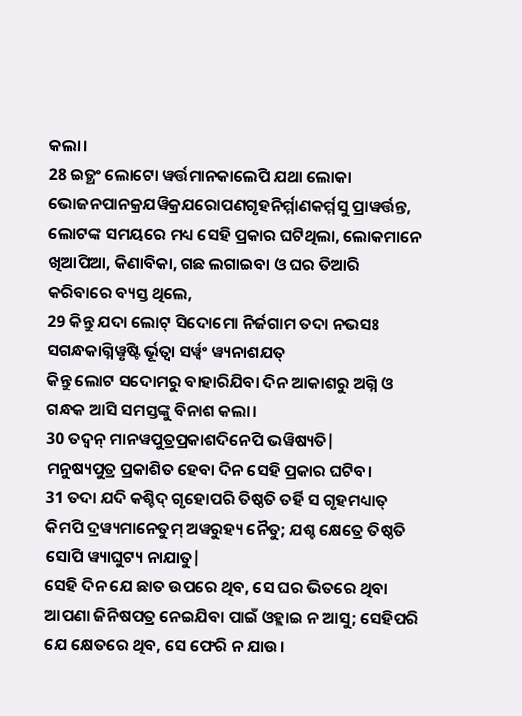କଲା।
28 ଇତ୍ଥଂ ଲୋଟୋ ୱର୍ତ୍ତମାନକାଲେପି ଯଥା ଲୋକା ଭୋଜନପାନକ୍ରଯୱିକ୍ରଯରୋପଣଗୃହନିର୍ମ୍ମାଣକର୍ମ୍ମସୁ ପ୍ରାୱର୍ତ୍ତନ୍ତ,
ଲୋଟଙ୍କ ସମୟରେ ମଧ୍ୟ ସେହି ପ୍ରକାର ଘଟିଥିଲା, ଲୋକମାନେ ଖିଆପିଆ, କିଣାବିକା, ଗଛ ଲଗାଇବା ଓ ଘର ତିଆରି କରିବାରେ ବ୍ୟସ୍ତ ଥିଲେ,
29 କିନ୍ତୁ ଯଦା ଲୋଟ୍ ସିଦୋମୋ ନିର୍ଜଗାମ ତଦା ନଭସଃ ସଗନ୍ଧକାଗ୍ନିୱୃଷ୍ଟି ର୍ଭୂତ୍ୱା ସର୍ୱ୍ୱଂ ୱ୍ୟନାଶଯତ୍
କିନ୍ତୁ ଲୋଟ ସଦୋମରୁ ବାହାରିଯିବା ଦିନ ଆକାଶରୁ ଅଗ୍ନି ଓ ଗନ୍ଧକ ଆସି ସମସ୍ତଙ୍କୁ ବିନାଶ କଲା।
30 ତଦ୍ୱନ୍ ମାନୱପୁତ୍ରପ୍ରକାଶଦିନେପି ଭୱିଷ୍ୟତି|
ମନୁଷ୍ୟପୁତ୍ର ପ୍ରକାଶିତ ହେବା ଦିନ ସେହି ପ୍ରକାର ଘଟିବ।
31 ତଦା ଯଦି କଶ୍ଚିଦ୍ ଗୃହୋପରି ତିଷ୍ଠତି ତର୍ହି ସ ଗୃହମଧ୍ୟାତ୍ କିମପି ଦ୍ରୱ୍ୟମାନେତୁମ୍ ଅୱରୁହ୍ୟ ନୈତୁ; ଯଶ୍ଚ କ୍ଷେତ୍ରେ ତିଷ୍ଠତି ସୋପି ୱ୍ୟାଘୁଟ୍ୟ ନାଯାତୁ|
ସେହି ଦିନ ଯେ ଛାତ ଉପରେ ଥିବ, ସେ ଘର ଭିତରେ ଥିବା ଆପଣା ଜିନିଷପତ୍ର ନେଇଯିବା ପାଇଁ ଓହ୍ଲାଇ ନ ଆସୁ; ସେହିପରି ଯେ କ୍ଷେତରେ ଥିବ, ସେ ଫେରି ନ ଯାଉ।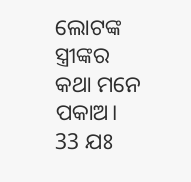ଲୋଟଙ୍କ ସ୍ତ୍ରୀଙ୍କର କଥା ମନେ ପକାଅ।
33 ଯଃ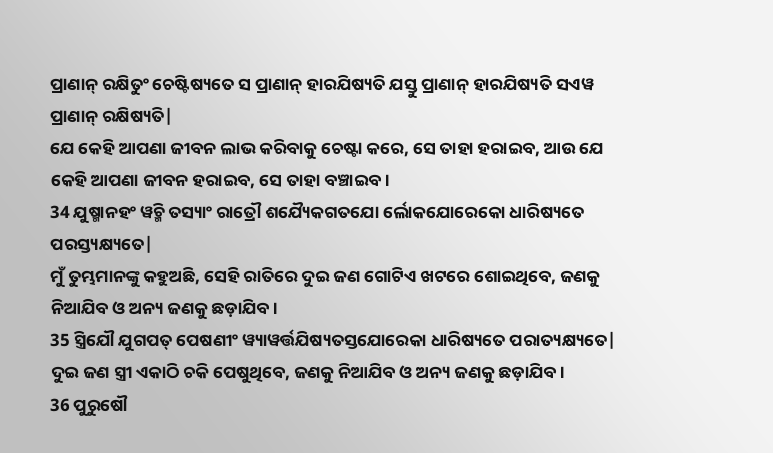ପ୍ରାଣାନ୍ ରକ୍ଷିତୁଂ ଚେଷ୍ଟିଷ୍ୟତେ ସ ପ୍ରାଣାନ୍ ହାରଯିଷ୍ୟତି ଯସ୍ତୁ ପ୍ରାଣାନ୍ ହାରଯିଷ୍ୟତି ସଏୱ ପ୍ରାଣାନ୍ ରକ୍ଷିଷ୍ୟତି|
ଯେ କେହି ଆପଣା ଜୀବନ ଲାଭ କରିବାକୁ ଚେଷ୍ଟା କରେ, ସେ ତାହା ହରାଇବ, ଆଉ ଯେ କେହି ଆପଣା ଜୀବନ ହରାଇବ, ସେ ତାହା ବଞ୍ଚାଇବ।
34 ଯୁଷ୍ମାନହଂ ୱଚ୍ମି ତସ୍ୟାଂ ରାତ୍ରୌ ଶଯ୍ୟୈକଗତଯୋ ର୍ଲୋକଯୋରେକୋ ଧାରିଷ୍ୟତେ ପରସ୍ତ୍ୟକ୍ଷ୍ୟତେ|
ମୁଁ ତୁମ୍ଭମାନଙ୍କୁ କହୁଅଛି, ସେହି ରାତିରେ ଦୁଇ ଜଣ ଗୋଟିଏ ଖଟରେ ଶୋଇଥିବେ, ଜଣକୁ ନିଆଯିବ ଓ ଅନ୍ୟ ଜଣକୁ ଛଡ଼ାଯିବ।
35 ସ୍ତ୍ରିଯୌ ଯୁଗପତ୍ ପେଷଣୀଂ ୱ୍ୟାୱର୍ତ୍ତଯିଷ୍ୟତସ୍ତଯୋରେକା ଧାରିଷ୍ୟତେ ପରାତ୍ୟକ୍ଷ୍ୟତେ|
ଦୁଇ ଜଣ ସ୍ତ୍ରୀ ଏକାଠି ଚକି ପେଷୁଥିବେ, ଜଣକୁ ନିଆଯିବ ଓ ଅନ୍ୟ ଜଣକୁ ଛଡ଼ାଯିବ।
36 ପୁରୁଷୌ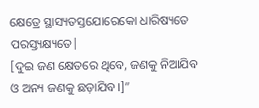କ୍ଷେତ୍ରେ ସ୍ଥାସ୍ୟତସ୍ତଯୋରେକୋ ଧାରିଷ୍ୟତେ ପରସ୍ତ୍ୟକ୍ଷ୍ୟତେ|
[ଦୁଇ ଜଣ କ୍ଷେତରେ ଥିବେ, ଜଣକୁ ନିଆଯିବ ଓ ଅନ୍ୟ ଜଣକୁ ଛଡ଼ାଯିବ।]”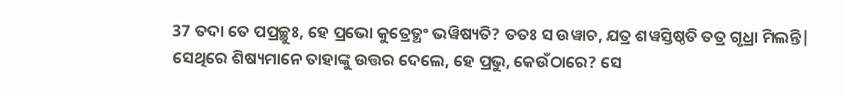37 ତଦା ତେ ପପ୍ରଚ୍ଛୁଃ, ହେ ପ୍ରଭୋ କୁତ୍ରେତ୍ଥଂ ଭୱିଷ୍ୟତି? ତତଃ ସ ଉୱାଚ, ଯତ୍ର ଶୱସ୍ତିଷ୍ଠତି ତତ୍ର ଗୃଧ୍ରା ମିଲନ୍ତି|
ସେଥିରେ ଶିଷ୍ୟମାନେ ତାହାଙ୍କୁ ଉତ୍ତର ଦେଲେ, ହେ ପ୍ରଭୁ, କେଉଁଠାରେ? ସେ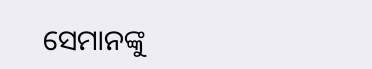ସେମାନଙ୍କୁ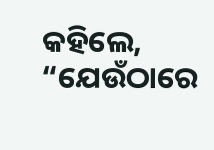କହିଲେ, “ଯେଉଁଠାରେ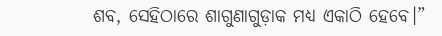ଶବ, ସେହିଠାରେ ଶାଗୁଣାଗୁଡ଼ାକ ମଧ୍ୟ ଏକାଠି ହେବେ।”